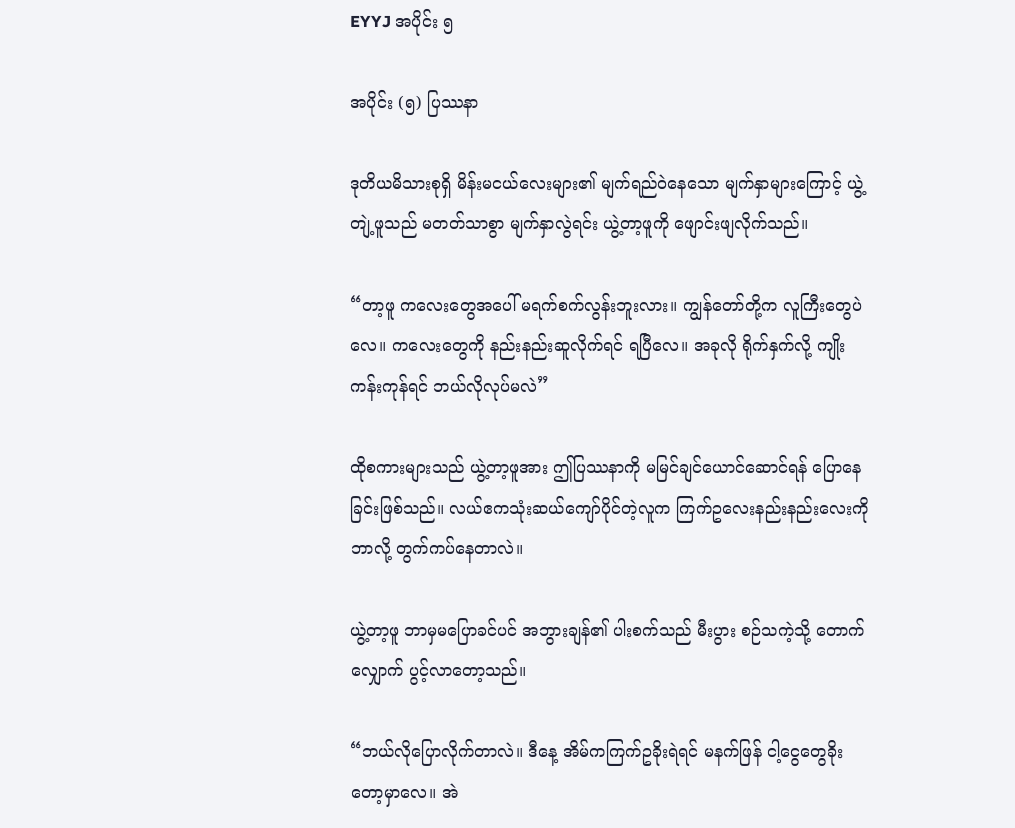EYYJ အပိုင်း ၅

အပိုင်း (၅) ပြဿနာ

ဒုတိယမိသားစုရှိ မိန်းမငယ်လေးများ၏ မျက်ရည်ဝဲနေသော မျက်နှာများကြောင့် ယွဲ့တျဲ့ဖူသည် မတတ်သာစွာ မျက်နှာလွဲရင်း ယွဲ့တာ့ဖူကို ဖျောင်းဖျလိုက်သည်။

“တာ့ဖူ ကလေးတွေအပေါ် မရက်စက်လွန်းဘူးလား။ ကျွန်တော်တို့က လူကြီးတွေပဲလေ။ ကလေးတွေကို နည်းနည်းဆူလိုက်ရင် ရပြီလေ။ အခုလို ရိုက်နှက်လို့ ကျိုးကန်းကုန်ရင် ဘယ်လိုလုပ်မလဲ”

ထိုစကားများသည် ယွဲ့တာ့ဖူအား ဤပြဿနာကို မမြင်ချင်ယောင်ဆောင်ရန် ပြောနေခြင်းဖြစ်သည်။ လယ်ဧကသုံးဆယ်ကျော်ပိုင်တဲ့လူက ကြက်ဥလေးနည်းနည်းလေးကို ဘာလို့ တွက်ကပ်နေတာလဲ။

ယွဲ့တာ့ဖူ ဘာမှမပြောခင်ပင် အဘွားချန်၏ ပါးစက်သည် မီးပွား စဉ်သကဲ့သို့ တောက်လျှောက် ပွင့်လာတော့သည်။

“ဘယ်လိုပြောလိုက်တာလဲ။ ဒီနေ့ အိမ်ကကြက်ဥခိုးရဲရင် မနက်ဖြန် ငါ့ငွေတွေခိုးတော့မှာလေ။ အဲ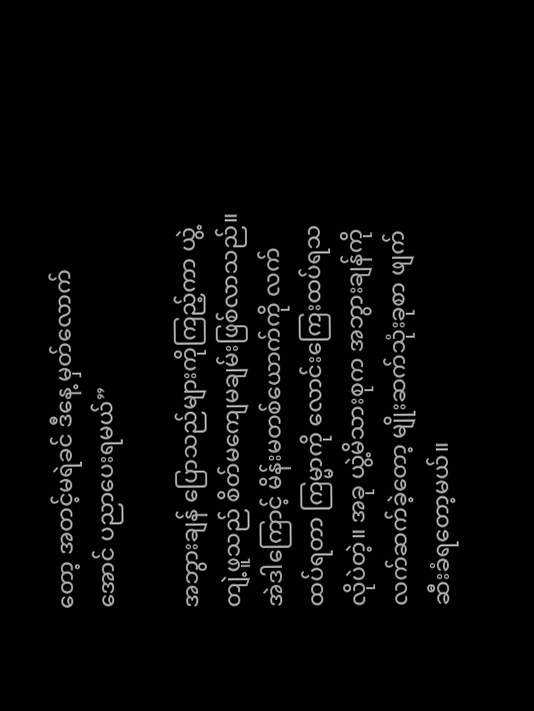တော့ အတင့်မရဲခင် ဒီနေ့ မှတ်လောက်အောင် ပညာပေးရမယ်”

အဘွားချန် ပြောသည်များကိုကြည့်ကာ ယွဲ့တျဲ့ဖူသည် စိတ်မကျေမချမ်းဖြစ်လာသည်။ အဲဒါကြောင့် ‌မိန်းမတစ်ယောက်ကို လက်ထပ်ရတာ ကြမ္မာကို လောင်းကြေးထပ်ရသလိုပဲတဲ့။ အခု ယွဲ့မိသားစုက အဘွားချန်ကို လက်ဆက်ခဲ့တော့ မျိုးဆက်သုံးခုစာ ဖျက်ဆီးခံရတော့မယ်။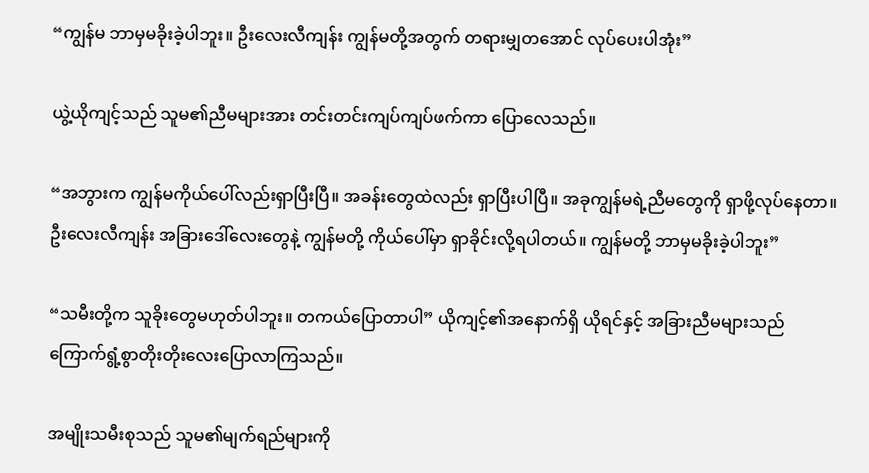“ကျွန်မ ဘာမှမခိုးခဲ့ပါဘူး။ ဦးလေးလီကျန်း ကျွန်မတို့အတွက် တရားမျှတအောင် လုပ်ပေးပါအုံး”

ယွဲ့ယိုကျင့်သည် သူမ၏ညီမများအား တင်းတင်းကျပ်ကျပ်ဖက်ကာ ပြောလေသည်။

“အဘွားက ကျွန်မကိုယ်ပေါ်လည်းရှာပြီးပြီ။ အခန်းတွေထဲလည်း ရှာပြီးပါပြီ။ အခုကျွန်မရဲ့ညီမတွေကို ရှာဖို့လုပ်နေတာ။ ဦးလေးလီကျန်း အခြားဒေါ်လေးတွေနဲ့ ကျွန်မတို့ ကိုယ်ပေါ်မှာ ရှာခိုင်းလို့ရပါတယ်။ ကျွန်မတို့ ဘာမှမခိုးခဲ့ပါဘူး”

“သမီးတို့က သူခိုးတွေမဟုတ်ပါဘူး။ တကယ်ပြောတာပါ” ယိုကျင့်၏အနောက်ရှိ ယိုရင်နှင့် အခြားညီမများသည် ကြောက်ရွံ့စွာတိုးတိုးလေးပြောလာကြသည်။

အမျိုးသမီးစုသည် သူမ၏မျက်ရည်များကို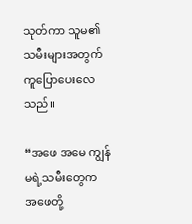သုတ်ကာ သူမ၏သမီးများအတွက် ကူပြောပေးလေသည်။

“အဖေ အမေ ကျွန်မရဲ့သမီးတွေက အဖေတို့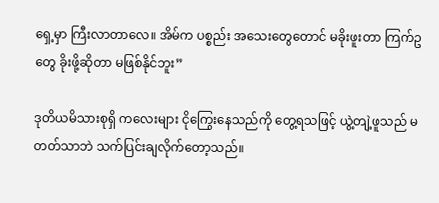ရှေ့မှာ ကြီးလာတာ‌လေ။ အိမ်က ပစ္စည်း အသေးတွေတောင် မခိုးဖူးတာ ကြက်ဥတွေ ခိုးဖို့ဆိုတာ မဖြစ်နိုင်ဘူး”

ဒုတိယမိသားစုရှိ ကလေးများ ငိုကြွေးနေသည်ကို တွေ့ရသဖြင့် ယွဲ့တျဲ့ဖူသည် မတတ်သာဘဲ သက်ပြင်းချလိုက်တော့သည်။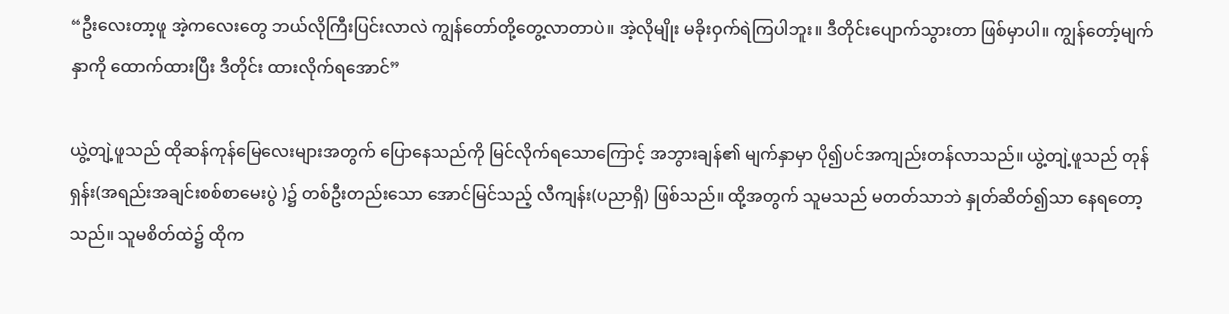“ဦးလေးတာ့ဖူ အဲ့ကလေးတွေ ဘယ်လိုကြီးပြင်းလာလဲ ကျွန်တော်တို့တွေ့လာတာပဲ။ အဲ့လိုမျိုး မခိုးဝှက်ရဲကြပါဘူး။ ဒီတိုင်းပျောက်သွားတာ ဖြစ်မှာပါ။ ကျွန်တော့်မျက်နှာကို ထောက်ထားပြီး ဒီတိုင်း ထားလိုက်ရအောင်”

ယွဲ့တျဲ့ဖူသည် ထိုဆန်ကုန်မြေလေးများအတွက် ပြောနေသည်ကို မြင်လိုက်ရသောကြောင့် အဘွားချန်၏ မျက်နှာမှာ ပို၍ပင်အကျည်းတန်လာသည်။ ယွဲ့တျဲ့ဖူသည် တုန်ရှန်း(အရည်းအချင်းစစ်စာ‌မေးပွဲ )၌ တစ်ဦးတည်းသော အောင်မြင်သည့် လီကျန်း(ပညာရှိ) ဖြစ်သည်။ ထို့အတွက် သူမသည် မတတ်သာဘဲ နှုတ်ဆိတ်၍သာ နေရတော့သည်။ သူမစိတ်ထဲ၌ ထိုက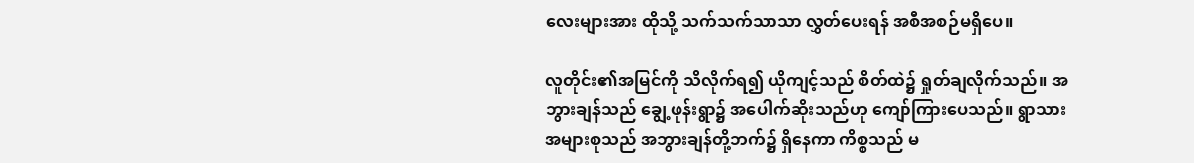လေးများအား ထိုသို့ သက်သက်သာသာ လွှတ်ပေးရန် အစီအစဉ်မရှိပေ။

လူတိုင်း၏အမြင်ကို သိလိုက်ရ၍ ယိုကျင့်သည် စိတ်ထဲ၌ ရှုတ်ချလိုက်သည်။ အဘွားချန်သည် ချွေ့ဖုန်းရွာ၌ အပေါက်ဆိုးသည်ဟု ကျော်ကြားပေသည်။ ရွာသားအများစုသည် အဘွားချန်တို့ဘက်၌ ရှိနေ‌ကာ ကိစ္စသည် မ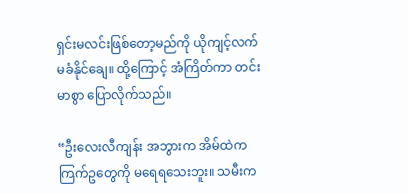ရှင်းမလင်းဖြစ်တော့မည်ကို ယိုကျင့်လက်မခံနိုင်ချေ။ ထို့ကြောင့် အံကြိတ်ကာ တင်းမာစွာ ပြောလိုက်သည်။

“ဦးလေးလီကျန်း အဘွားက အိမ်ထဲကကြက်ဥတွေကို မရေရသေးဘူး။ သမီးက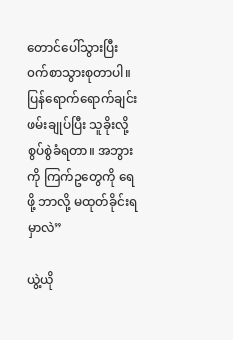တောင်ပေါ်သွားပြီး ၀က်စာသွားစုတာပါ။ ပြန်ရောက်ရောက်ချင်း ဖမ်းချုပ်ပြီး သူခိုးလို့ စွပ်စွဲခံရတာ။ အဘွားကို ကြက်ဥတွေကို ရေဖို့ ဘာလို့ မထုတ်ခိုင်းရမှာလဲ”

ယွဲ့ယို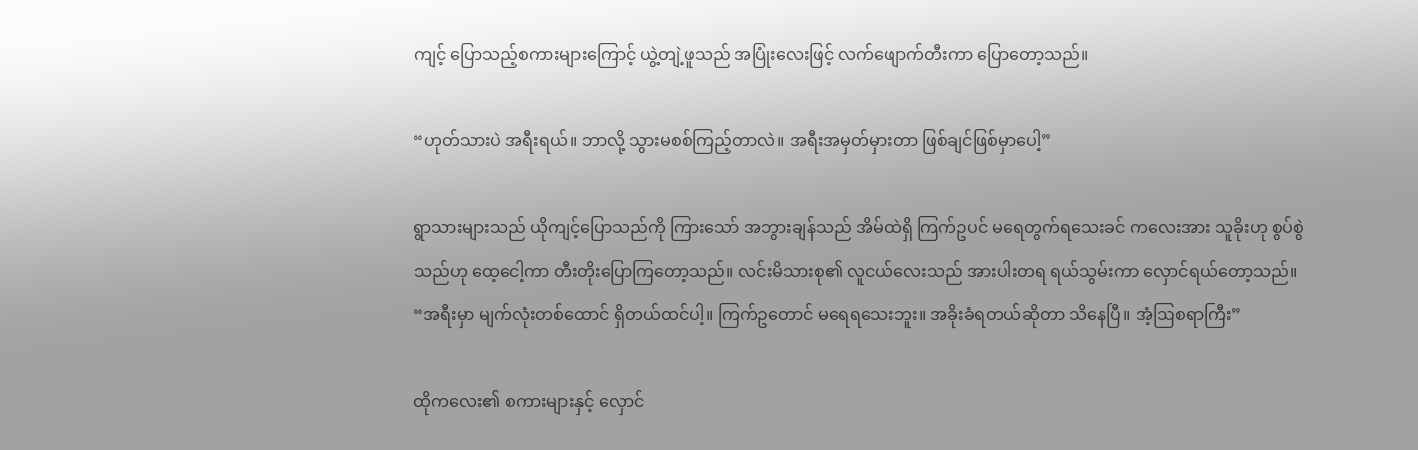ကျင့် ပြောသည့်စကားများကြောင့် ယွဲ့တျဲ့ဖူသည် အပြုံးလေးဖြင့် လက်ဖျောက်တီးကာ ပြောတော့သည်။

“ဟုတ်သားပဲ အရီးရယ်။ ဘာလို့ သွားမစစ်ကြည့်တာလဲ။ အရီးအမှတ်မှားတာ ဖြစ်ချင်ဖြစ်မှာပေါ့”

ရွာသားများသည် ယိုကျင့်ပြောသည်ကို ကြားသော် အဘွားချန်သည် အိမ်ထဲရှိ ကြက်ဥပင် မရေတွက်ရသေးခင် ကလေးအား သူခိုးဟု စွပ်စွဲသည်ဟု ထေ့ငေါ့ကာ တီးတိုးပြောကြတော့သည်။ လင်းမိသားစု၏ လူငယ်လေးသည် အားပါးတရ ရယ်သွမ်းကာ လှောင်ရယ်တော့သည်။ “အရီးမှာ မျက်လုံးတစ်ထောင် ရှိတယ်ထင်ပါ့။ ကြက်ဥတောင် မရေရသေးဘူး။ အခိုးခံ‌ရတယ်ဆိုတာ သိနေပြီ။ အံ့ဩစရာကြီး”

ထိုကလေး၏ စကားများနှင့် လှောင်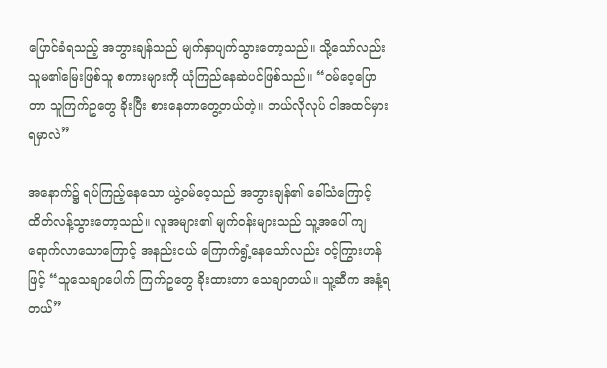ပြောင်ခံရသည့် အဘွားချန်သည် မျက်နှာပျက်သွားတော့သည်။ သို့သော်လည်း သူမ၏မြေးဖြစ်သူ စကားများကို ယုံကြည်နေဆဲပင်ဖြစ်သည်။ “၀မ်ဝေ့ပြောတာ သူကြက်ဥတွေ ခိုးပြီး စားနေတာတွေ့တယ်တဲ့။ ဘယ်လိုလုပ် ငါအထင်မှားရမှာလဲ”

အနောက်၌ ရပ်ကြည့်နေသော ယွဲ့၀မ်ဝေ့သည် အဘွားချန်၏ ခေါ်သံကြောင့် ထိတ်လန့်သွားတော့သည်။ လူအများ၏ မျက်၀န်းများသည် သူ့အပေါ် ကျရောက်လာသောကြောင့် အနည်းငယ် ကြောက်ရွံ့နေသော်လည်း ၀င့်ကြွားဟန်ဖြင့် “သူသေချာပေါက် ကြက်ဥတွေ ခိုးထားတာ သေချာတယ်။ သူ့ဆီက အနံ့ရတယ်”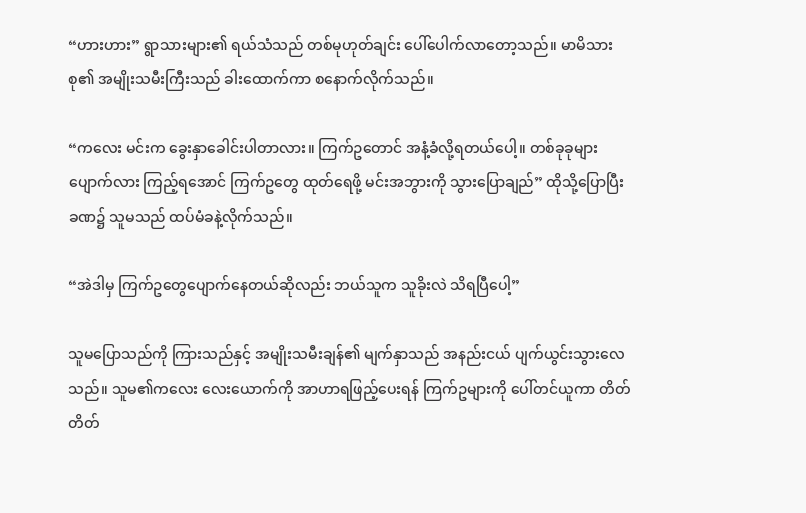“ဟားဟား” ရွာသားများ၏ ရယ်သံသည် တစ်မုဟုတ်ချင်း ပေါ်ပေါက်လာတော့သည်။ မာမိသားစု၏ အမျိုးသမီးကြီးသည် ခါးထောက်ကာ စနောက်လိုက်သည်။

“ကလေး မင်းက ခွေးနှာခေါင်းပါတာလား။ ကြက်ဥတောင် အနံ့ခံလို့ရတယ်ပေါ့။ တစ်ခုခု‌များ ပျောက်လား ကြည့်ရအောင် ကြက်ဥတွေ ထုတ်ရေဖို့ မင်းအဘွားကို သွားပြောချည်” ထိုသို့ပြောပြီး ခဏ၌ သူမသည် ထပ်မံခနဲ့လိုက်သည်။

“အဲဒါမှ ကြက်ဥတွေပျောက်နေတယ်ဆိုလည်း ဘယ်သူက သူခိုးလဲ သိရပြီပေါ့”

သူမပြောသည်ကို ကြားသည်နှင့် အမျိုးသမီးချန်၏ မျက်နှာသည် အနည်းငယ် ပျက်ယွင်းသွားလေသည်။ သူမ၏ကလေး လေးယောက်ကို အာဟာရဖြည့်ပေးရန် ကြက်ဥများကို ပေါ်တင်ယူကာ တိတ်တိတ်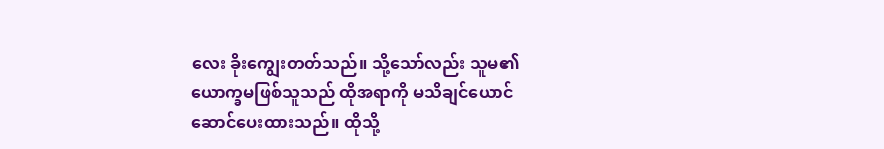လေး ခိုးကျွေးတတ်သည်။ သို့သော်လည်း သူမ၏ယောက္ခမဖြစ်သူသည် ထိုအရာကို မသိချင်ယောင် ဆောင်ပေးထားသည်။ ထိုသို့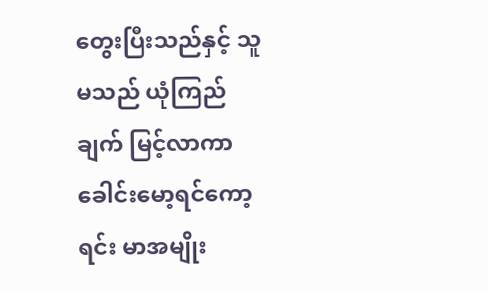တွေးပြီးသည်နှင့် သူမသည် ယုံကြည်ချက် မြင့်လာကာ ခေါင်းမော့ရင်ကော့ရင်း မာအမျိုး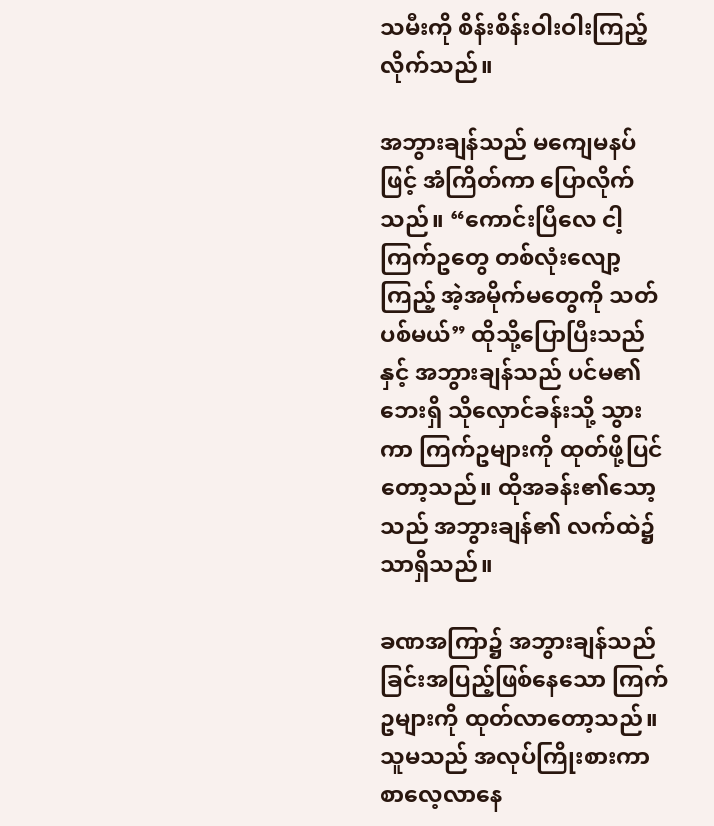သမီးကို စိန်းစိန်းဝါးဝါးကြည့်လိုက်သည်။

အဘွားချန်သည် မကျေမနပ်ဖြင့် အံကြိတ်ကာ ပြော‌လိုက်သည်။ “ကောင်းပြီလေ ငါ့ကြက်ဥတွေ တစ်လုံးလျော့ကြည့် အဲ့အမိုက်မတွေကို သတ်ပစ်မယ်” ထိုသို့ပြောပြီးသည်နှင့် အဘွားချန်သည် ပင်မ၏ဘေးရှိ သိုလှောင်ခန်းသို့ သွားကာ ကြက်ဥများကို ထုတ်ဖို့ပြင်တော့သည်။ ထိုအခန်း၏သော့သည် အဘွားချန်၏ လက်ထဲ၌သာရှိသည်။

ခဏအကြာ၌ အဘွားချန်သည် ခြင်းအပြည့်ဖြစ်နေသော ကြက်ဥများကို ထုတ်လာတော့သည်။ သူမသည် အလုပ်ကြိုးစားကာ စာလေ့လာနေ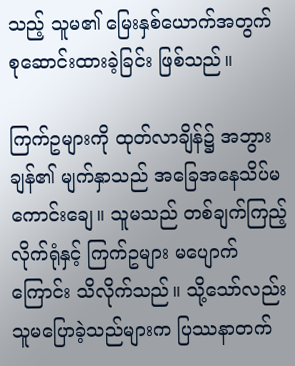သည့် သူမ၏ မြေးနှစ်ယောက်အတွက် စုဆောင်းထားခဲ့ခြင်း ဖြစ်သည်။

ကြက်ဥများကို ထုတ်လာချိန်၌ အဘွားချန်၏ မျက်နှာသည် အခြေအနေသိပ်မကောင်းချေ။ သူမသည် တစ်ချက်ကြည့်လိုက်ရုံနှင့် ကြက်ဥများ မပျောက်ကြောင်း သိလိုက်သည်။ သို့သော်လည်း သူမပြောခဲ့သည်များက ပြဿနာတက်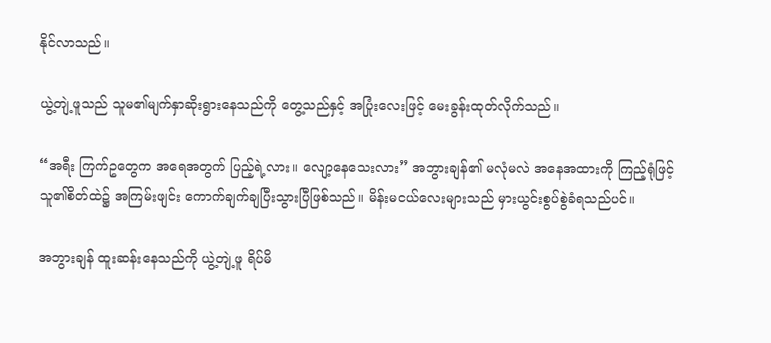နိုင်လာသည်။

ယွဲ့တျဲ့ဖူသည် သူမ၏မျက်နှာဆိုးရွားနေသည်ကို တွေ့သည်နှင့် အပြုံးလေးဖြင့် မေးခွန်းထုတ်လိုက်သည်။

“အရီး ကြက်ဥတွေက အရေအတွက် ပြည့်ရဲ့လား။ လျော့နေသေးလား” အဘွားချန်၏ မလုံမလဲ အနေအထားကို ကြည့်ရုံဖြင့် သူ၏စိတ်ထဲ၌ အကြမ်းဖျင်း ကောက်ချက်ချပြီးသွားပြီဖြစ်သည်။ မိန်းမငယ်လေးများသည် မှားယွင်းစွပ်စွဲခံရသည်ပင်။

အဘွားချန် ထူးဆန်းနေသည်ကို ယွဲ့တျဲ့ဖူ ရိပ်မိ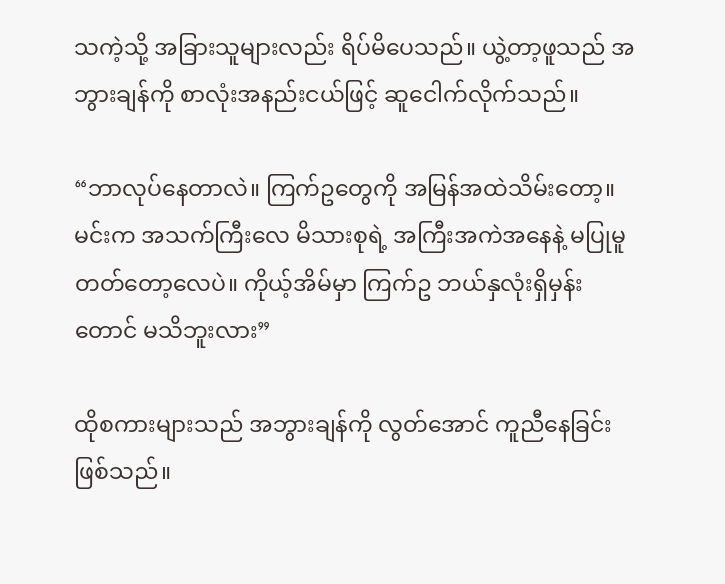သကဲ့သို့ အခြားသူများလည်း ရိပ်မိပေသည်။ ယွဲ့တာ့ဖူသည် အဘွားချန်ကို စာလုံးအနည်းငယ်ဖြင့် ဆူငေါက်လိုက်သည်။

“ဘာလုပ်နေတာလဲ။ ကြက်ဥတွေကို အမြန်အထဲသိမ်းတော့။ မင်းက အသက်ကြီးလေ မိသားစုရဲ့ အကြီးအကဲအနေနဲ့ မပြုမူတတ်တော့လေပဲ။ ကိုယ့်အိမ်မှာ ကြက်ဥ ဘယ်နှလုံးရှိမှန်းတောင် မသိဘူးလား”

ထိုစကားများသည် အဘွားချန်ကို လွတ်အောင် ကူညီနေခြင်းဖြစ်သည်။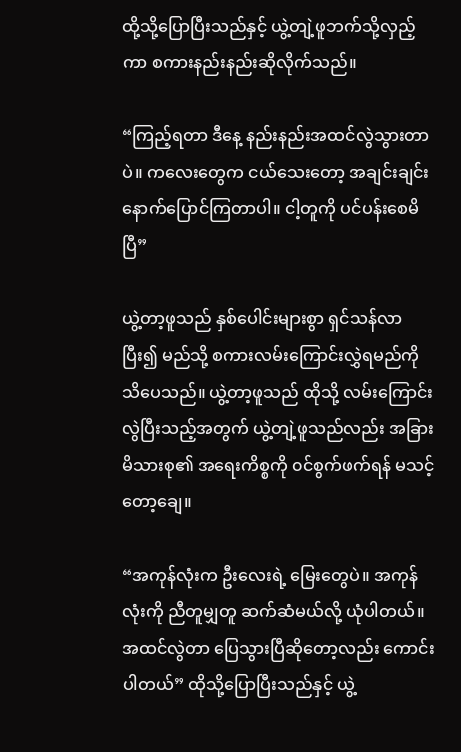ထို့သို့ပြောပြီးသည်နှင့် ယွဲ့တျဲ့ဖူဘက်သို့လှည့်ကာ စကားနည်းနည်းဆိုလိုက်သည်။

“ကြည့်ရတာ ဒီနေ့ နည်းနည်းအထင်လွဲသွားတာပဲ။ ကလေးတွေက ငယ်သေးတော့ အချင်းချင်း နောက်ပြောင်ကြတာပါ။ ငါ့တူကို ပင်ပန်းစေမိပြီ”

ယွဲ့တာ့ဖူသည် နှစ်ပေါင်းများစွာ ရှင်သန်လာပြီး၍ မည်သို့ စကားလမ်းကြောင်းလွှဲရမည်ကို သိပေသည်။ ယွဲ့တာ့ဖူသည် ထိုသို့ လမ်းကြောင်းလွဲပြီးသည့်အတွက် ယွဲ့တျဲ့ဖူသည်လည်း အခြားမိသားစု၏ အရေးကိစ္စကို ၀င်စွက်ဖက်ရန် မသင့်တော့ချေ။

“အကုန်လုံးက ဦးလေးရဲ့ မြေးတွေပဲ။ အကုန်လုံးကို ညီတူမျှတူ ဆက်ဆံမယ်လို့ ယုံပါတယ်။ အထင်လွဲတာ ပြေသွားပြီဆိုတော့လည်း ကောင်းပါတယ်” ထိုသို့ပြောပြီးသည်နှင့် ယွဲ့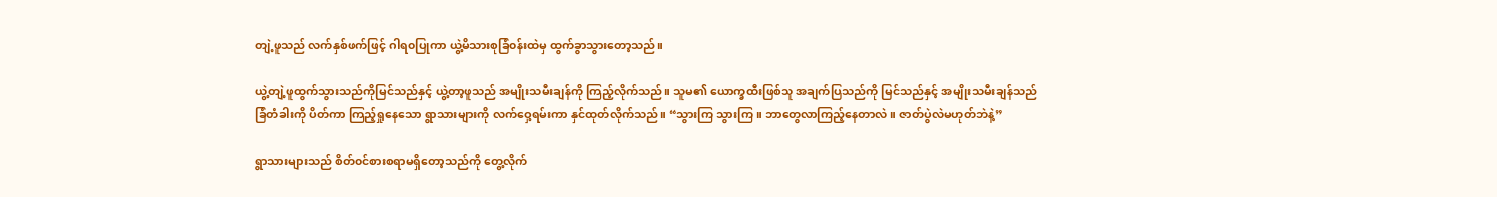တျဲ့ဖူသည် လက်နှစ်ဖက်ဖြင့် ဂါရ၀ပြုကာ ယွဲ့မိသားစုခြံ၀န်းထဲမှ ထွက်ခွာသွားတော့သည်။

ယွဲ့တျဲ့ဖူထွက်သွားသည်ကိုမြင်သည်နှင့် ယွဲ့တာ့ဖူသည် အမျိုးသမီးချန်ကို ကြည့်လိုက်သည်။ သူမ၏ ယောက္ခထီးဖြစ်သူ အချက်ပြသည်ကို မြင်သည်နှင့် အမျိုးသမီးချန်သည် ခြံတံခါးကို ပိတ်ကာ ကြည့်ရှုနေသော ရွာသားများကို လက်ဝှေ့ရမ်းကာ နှင်ထုတ်လိုက်သည်။ “သွားကြ သွားကြ။ ဘာတွေလာကြည့်နေတာလဲ။ ဇာတ်ပွဲလဲမဟုတ်ဘဲနဲ့”

ရွာသားများသည် စိတ်၀င်စားစရာမရှိတော့သည်ကို တွေ့လိုက်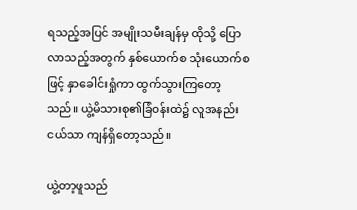ရသည့်အပြင် အမျိုးသမီးချန်မှ ထိုသို့ ပြောလာသည့်အတွက် နှစ်ယောက်စ သုံးယောက်စဖြင့် နှာခေါင်းရှုံကာ ထွက်သွားကြတော့သည်။ ယွဲ့မိသားစု၏ခြံ၀န်းထဲ၌ လူအနည်းငယ်သာ ကျန်ရှိတော့သည်။

ယွဲ့တာ့ဖူသည်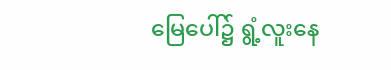မြေပေါ်၌ ရွံ့လူးနေ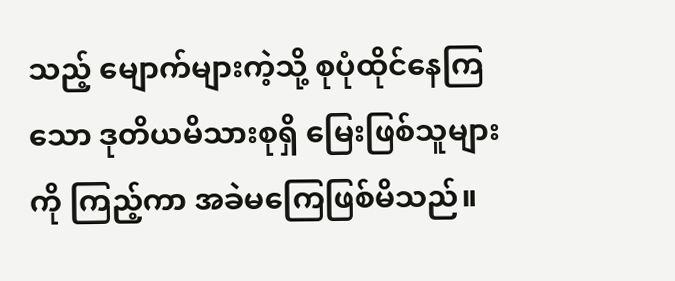သည့် မျောက်များကဲ့သို့ စုပုံထိုင်နေကြသော ဒုတိယမိသားစုရှိ မြေးဖြစ်သူများကို ကြည့်ကာ အခဲမကြေဖြစ်မိသည်။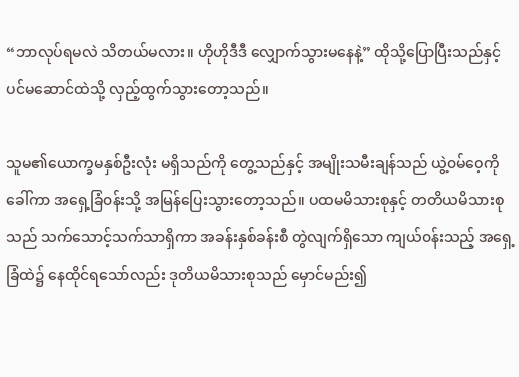“ဘာလုပ်ရမလဲ သိတယ်မလား။ ဟိုဟိုဒီဒီ လျှောက်သွားမနေနဲ့” ထိုသို့ပြောပြီးသည်နှင့် ပင်မဆောင်ထဲသို့ လှည့်ထွက်သွားတော့သည်။

သူမ၏ယောက္ခမနှစ်ဦးလုံး မရှိသည်ကို တွေ့သည်နှင့် အမျိုးသမီးချန်သည် ယွဲ့၀မ်ဝေ့ကို ခေါ်ကာ အရှေ့ခြံ၀န်းသို့ အမြန်ပြေးသွားတော့သည်။ ပထမမိသားစုနှင့် တတိယမိသားစုသည် သက်သောင့်သက်သာရှိကာ အခန်းနှစ်ခန်းစီ တွဲလျက်ရှိသော ကျယ်၀န်းသည့် အရှေ့ခြံထဲ၌ နေထိုင်ရသော်လည်း ဒုတိယမိသားစုသည် မှောင်မည်း၍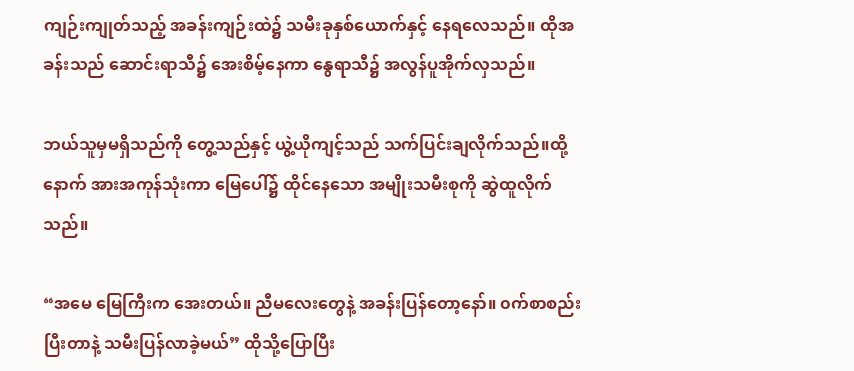ကျဉ်းကျုတ်သည့် အခန်းကျဉ်းထဲ၌ သမီးခုနှစ်ယောက်နှင့် နေရလေသည်။ ထိုအခန်းသည် ဆောင်းရာသီ၌ အေးစိမ့်နေကာ နွေရာသီ၌ အလွန်ပူအိုက်လှသည်။

ဘယ်သူမှမရှိသည်ကို တွေ့သည်နှင့် ယွဲ့ယိုကျင့်သည် သက်ပြင်းချလိုက်သည်။ထို့နောက် အားအကုန်သုံးကာ မြေပေါ်၌ ထိုင်နေသော အမျိုးသမီးစုကို ဆွဲထူလိုက်သည်။

“အမေ မြေကြီးက အေးတယ်။ ညီမလေးတွေနဲ့ အခန်းပြန်တော့နော်။ ၀က်စာစည်းပြီးတာနဲ့ သမီးပြန်လာခဲ့မယ်” ထိုသို့ပြောပြီး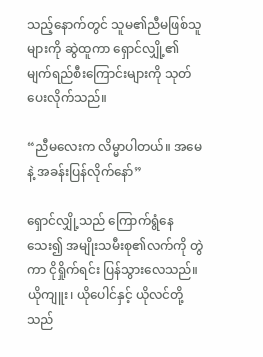သည့်နောက်တွင် သူမ၏ညီမဖြစ်သူများကို ဆွဲထူကာ ရှောင်လျှို့၏ မျက်ရည်စီးကြောင်းများကို သုတ်ပေးလိုက်သည်။

“ညီမလေးက လိမ္မာပါတယ်။ အမေနဲ့ အခန်းပြန်လိုက်နော်”

ရှောင်လျှို့သည် ကြောက်ရွံနေသေး၍ အမျိုးသမီးစု၏လက်ကို တွဲကာ ငိုရှိုက်ရင်း ပြန်သွားလေသည်။ ယိုကျူး၊ ယိုပေါင်နှင့် ယိုလင်တို့သည်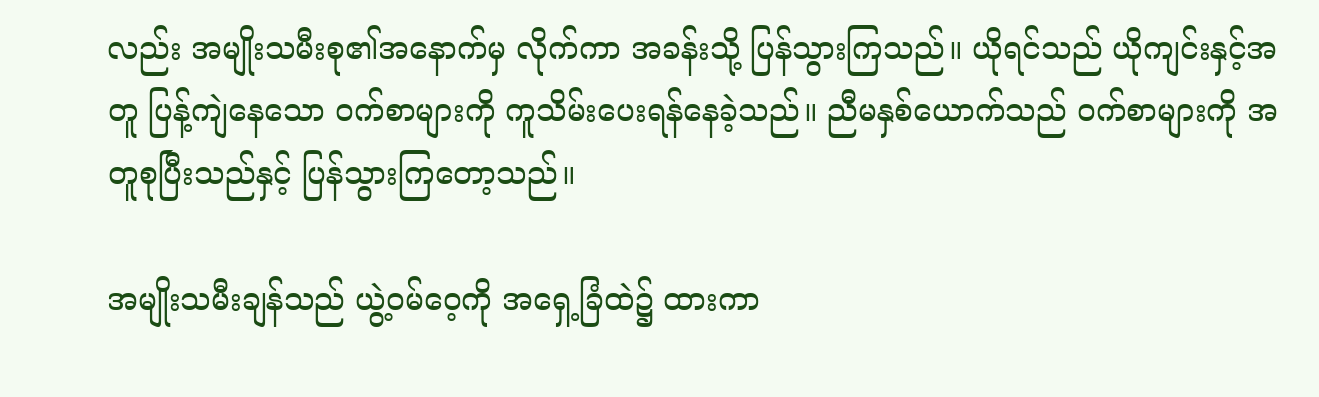လည်း အမျိုးသမီးစု၏အနောက်မှ လိုက်ကာ အခန်းသို့ ပြန်သွားကြသည်။ ယိုရင်သည် ယိုကျင်းနှင့်အတူ ပြန့်ကျဲနေသော ၀က်စာများကို ကူသိမ်းပေးရန်နေခဲ့သည်။ ညီမနှစ်ယောက်သည် ၀က်စာများကို အတူစုပြီးသည်နှင့် ပြန်သွားကြတော့သည်။

အမျိုးသမီးချန်သည် ယွဲ့၀မ်ဝေ့ကို အရှေ့ခြံထဲ၌ ထားကာ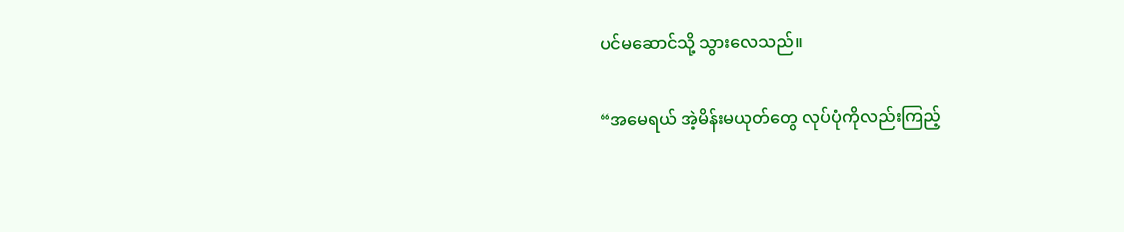ပင်မဆောင်သို့ သွားလေသည်။

“အမေရယ် အဲ့မိန်းမယုတ်တွေ လုပ်ပုံကိုလည်းကြည့်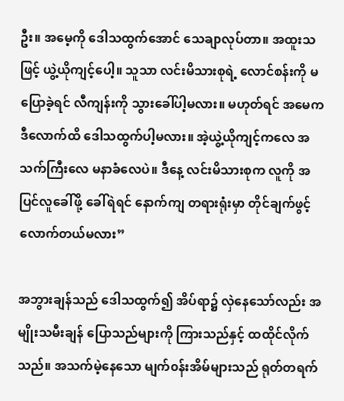ဦး။ ‌အမေ့ကို ဒေါသထွက်အောင် သေချာလုပ်တာ။ အထူးသဖြင့် ယွဲ့ယိုကျင့်ပေါ့။ သူသာ လင်းမိသားစုရဲ့ လောင်စန်းကို မပြောခဲ့ရင် လီကျန်းကို သွားခေါ်ပါ့မလား။ မဟုတ်ရင် အမေက ဒီလောက်ထိ ဒေါသထွက်ပါ့မလား။ အဲ့ယွဲ့ယိုကျင့်ကလေ အသက်ကြီးလေ မနာခံလေပဲ။ ဒီနေ့ လင်းမိသားစုက လူကို အပြင်လူခေါ်ဖို့ ခေါ်ရဲရင် နောက်ကျ တရားရုံးမှာ တိုင်ချက်ဖွင့်လောက်တယ်မလား”

အဘွားချန်သည် ဒေါသထွက်၍ အိပ်ရာ၌ လှဲနေသော်လည်း အမျိုးသမီးချန် ပြောသည်များကို ‌ကြားသည်နှင့် ထထိုင်လိုက်သည်။ အသက်မဲ့နေသော မျက်၀န်းအိမ်များသည် ရုတ်တရက်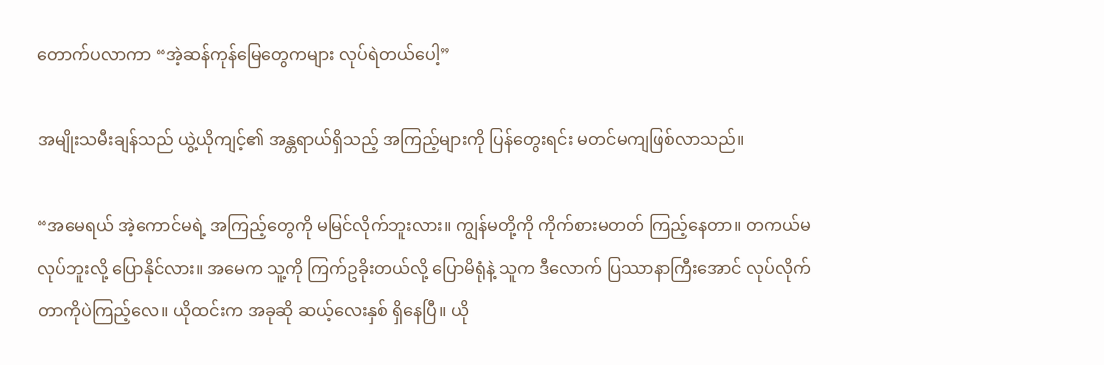တောက်ပလာကာ “အဲ့ဆန်ကုန်မြေတွေကများ လုပ်ရဲတယ်ပေါ့”

အမျိုးသမီးချန်သည် ယွဲ့ယိုကျင့်၏ အန္တရာယ်ရှိသည့် အကြည့်များ‌ကို ပြန်တွေးရင်း မတင်မကျဖြစ်လာသည်။

“အမေရယ် အဲ့ကောင်မရဲ့ အကြည့်တွေကို မမြင်လိုက်ဘူးလား။ ကျွန်မတို့ကို ကိုက်စားမတတ် ကြည့်နေတာ။ တကယ်မလုပ်ဘူးလို့ ပြောနိုင်လား။ အမေက သူ့ကို ကြက်ဥခိုးတယ်လို့ ပြောမိရုံနဲ့ သူက ဒီလောက် ပြဿာနာကြီးအောင် လုပ်‌လိုက်တာကိုပဲကြည့်လေ။ ယိုထင်းက အခုဆို ဆယ့်လေးနှစ် ရှိနေပြီ။ ယို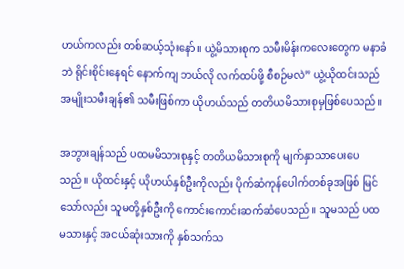ဟယ်ကလည်း တစ်ဆယ့်သုံးနော်။ ယွဲ့မိသားစုက သမီးမိန်းကလေးတွေက မနာခံဘဲ ရိုင်းစိုင်းနေရင် နောက်ကျ ဘယ်လို လက်ထပ်ဖို့ စီစဉ်မလဲ” ယွဲ့ယိုထင်းသည် အမျိုးသမီးချန်၏ သမီးဖြစ်ကာ ယိုဟယ်သည် တတိယမိသားစုမှဖြစ်ပေသည်။

အဘွားချန်သည် ပထမမိသားစုနှင့် တတိယမိသားစုကို မျက်နှာသာပေးပေသည်။ ယိုထင်းနှင့် ယိုဟယ်နှစ်ဦးကိုလည်း ပိုက်ဆံကုန်ပေါက်တစ်ခုအဖြစ် မြင်သော်လည်း သူမတို့နှစ်‌ဦးကို ကောင်းကောင်းဆက်ဆံပေသည်။ သူမသည် ပထမသားနှင့် အငယ်ဆုံးသားကို နှစ်သက်သ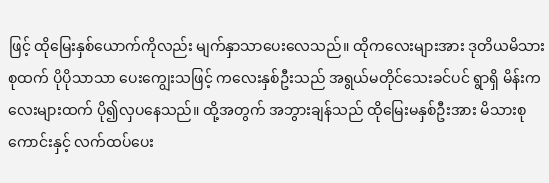ဖြင့် ထိုမြေးနှစ်ယောက်ကိုလည်း မျက်နှာသာပေးလေသည်။ ထိုကလေးများအား ဒုတိယမိသားစုထက် ပိုပိုသာသာ ပေးကျွေးသဖြင့် ကလေးနှစ်ဦးသည် အရွယ်မတိုင်သေးခင်ပင် ရွာရှိ မိန်းကလေးများထက် ပို၍လှပနေ‌သည်။ ထို့အတွက် အဘွားချန်သည် ထိုမြေးမနှစ်ဦးအား မိသားစုကောင်းနှင့် လက်ထပ်ပေး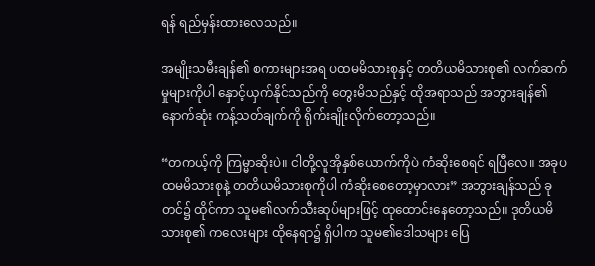ရန် ရည်မှန်းထားလေသည်။

အမျိုးသမီးချန်၏ စကားများအရ ပထမမိသားစုနှင့် တတိယမိသားစု၏ လက်ဆက်မှုများကိုပါ နှောင့်ယှက်နိုင်သည်ကို တွေးမိသည်နှင့် ထိုအရာသည် အဘွားချန်၏ နောက်ဆုံး ကန့်သတ်ချက်ကို ရိုက်းချိုးလိုက်တော့သည်။

“တကယ့်ကို ကြမ္မာဆိုးပဲ။ ငါတို့လူအိုနှစ်ယောက်ကိုပဲ ကံဆိုးစေရင် ရပြီလေ။ အခုပထမမိသားစုနဲ့ တတိယမိသားစုကိုပါ ကံဆိုးစေတော့မှာလား” အဘွားချန်သည် ခုတင်၌ ထိုင်ကာ သူမ၏လက်သီးဆုပ်များဖြင့် ထုထောင်းနေတော့သည်။ ဒုတိယမိသားစု၏ ကလေးများ ထိုနေရာ၌ ရှိ‌ပါက သူမ၏‌ဒေါသများ ပြေ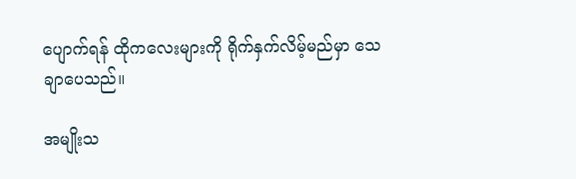ပျောက်ရန် ထိုကလေးများကို ရိုက်နှက်လိမ့်မည်မှာ သေချာပေသည်။

အမျိုးသ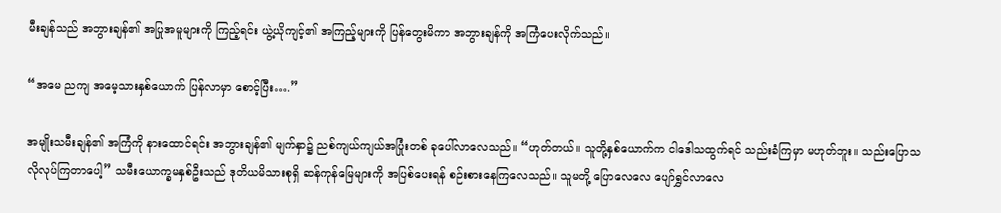မီးချန်သည် အဘွားချန်၏ အပြုအမူများကို ကြည့်ရင်း ယွဲ့ယိုကျင့်၏ အကြည့်များကို ပြန်တွေးမိကာ အဘွားချန်ကို အကြံပေးလိုက်သည်။

“အမေ ညကျ အမေ့သားနှစ်ယောက် ပြန်လာမှာ စောင့်ပြီး….”

အမျိုးသမီးချန်၏ အကြံကို နားထောင်ရင်း အဘွားချန်၏ မျက်နှာ၌ ညစ်ကျယ်ကျယ်အပြုံးတစ် ခုပေါ်လာလေသည်။ “ဟုတ်တယ်။ သူတို့နှစ်ယောက်က ငါဒေါသထွက်ရင် သည်းခံကြမှာ မဟုတ်ဘူး။ သည်းပြောသလိုလုပ်ကြတာပေါ့” သမီးယောက္ခမနှစ်ဦးသည် ဒုတိယမိသားစုရှိ ဆန်ကုန်မြေများကို အပြစ်ပေးရန် စဉ်းစားနေကြလေသည်။ သူမတို့ ပြောလေလေ ပျော်ရွှင်လာလေ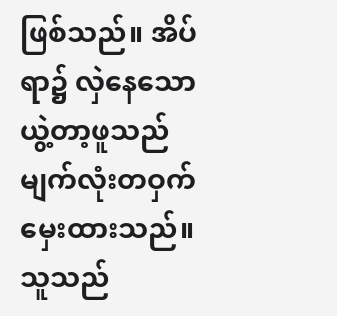ဖြစ်သည်။ အိပ်ရာ၌ လှဲနေသော ယွဲ့တာ့ဖူသည် မျက်လုံးတဝှက်မှေးထားသည်။ သူသည်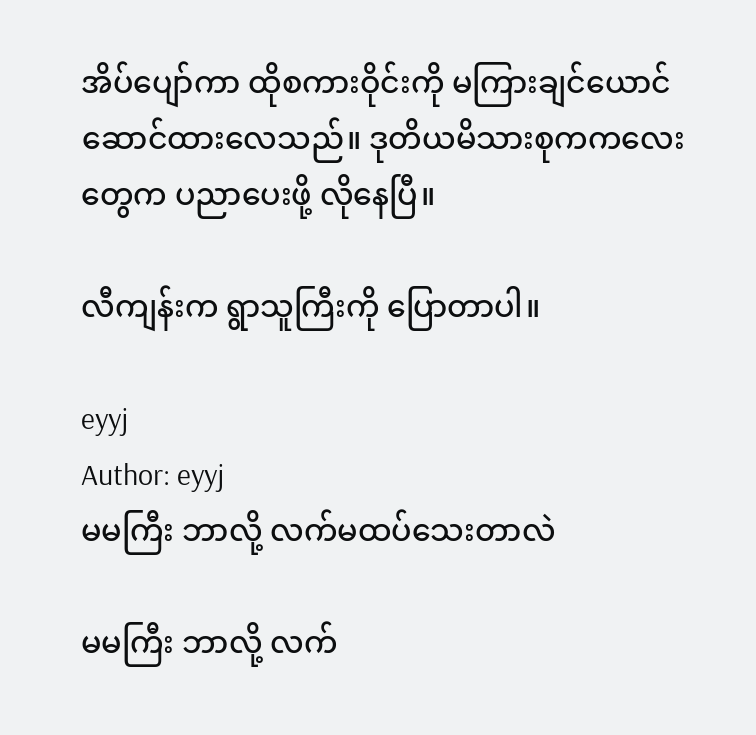အိပ်ပျော်ကာ ထိုစကားဝိုင်းကို မကြားချင်ယောင်ဆောင်ထားလေသည်။ ဒုတိယမိသားစုကကလေးတွေက ပညာပေးဖို့ လိုနေပြီ။

လီကျန်းက ရွာသူကြီးကို ပြောတာပါ။

eyyj
Author: eyyj
မမကြီး ဘာလို့ လက်မထပ်သေးတာလဲ

မမကြီး ဘာလို့ လက်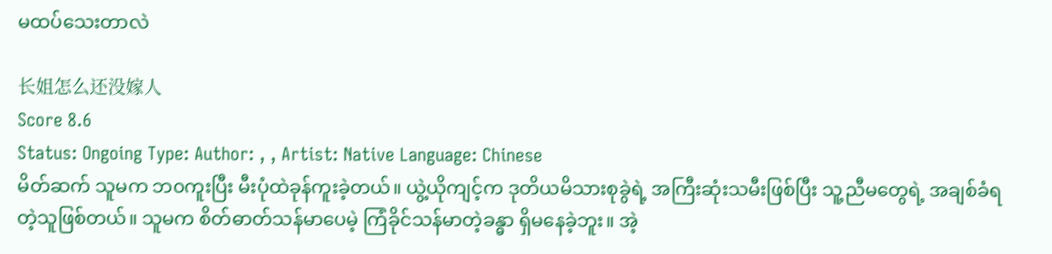မထပ်သေးတာလဲ

长姐怎么还没嫁人
Score 8.6
Status: Ongoing Type: Author: , , Artist: Native Language: Chinese
မိတ်ဆက် သူမက ဘ၀ကူးပြီး မီးပုံထဲခုန်ကူးခဲ့တယ်။ ယွဲ့ယိုကျင့်က ဒုတိယမိသားစုခွဲရဲ့ အကြီးဆုံးသမီးဖြစ်ပြီး သူ့ညီမတွေရဲ့ အချစ်ခံရတဲ့သူဖြစ်တယ်။ သူမက စိတ်ဓာတ်သန်မာပေမဲ့ ကြံခိုင်သန်မာတဲ့ခန္ဓာ ရှိမနေခဲ့ဘူး။ အဲ့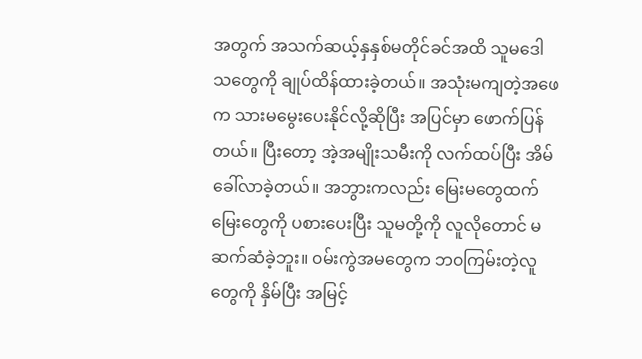အတွက် အသက်ဆယ့်နှနှစ်မတိုင်ခင်အထိ သူမဒေါသတွေကို ချုပ်ထိန်ထားခဲ့တယ်။ အသုံးမကျတဲ့အဖေက သားမမွေးပေးနိုင်လို့ဆိုပြီး အပြင်မှာ ဖောက်ပြန်တယ်။ ပြီးတော့ အဲ့အမျိုးသမီးကို လက်ထပ်ပြီး အိမ်ခေါ်လာခဲ့တယ်။ အဘွားကလည်း မြေးမတွေထက် မြေးတွေကို ပစားပေးပြီး သူမတို့ကို လူလိုတောင် မဆက်ဆံခဲ့ဘူး။ ၀မ်းကွဲအမတွေက ဘ၀ကြမ်းတဲ့လူတွေကို နှိမ်ပြီး အမြင့်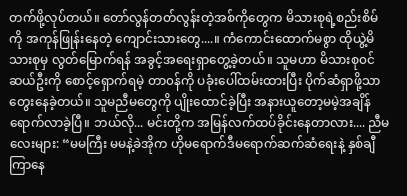တက်ဖို့လုပ်တယ်။ တော်လွန်တတ်လွန်းတဲ့အစ်ကိုတွေက မိသားစုရဲ့စည်းစိမ်ကို အကုန်ဖြုန်းနေတဲ့ ကျောင်းသားတွေ....။ ကံကောင်းထောက်မစွာ ထိုယွဲ့မိသားစုမှ လွတ်မြောက်ရန် အခွင့်အရေးရှာတွေ့ခဲ့‌တယ်။ သူမဟာ မိသားစု၀င်ဆယ်ဦးကို စောင့်ရှောက်ရမဲ့ တာ၀န်ကို ပခုံးပေါ်ထမ်း‌ထားပြီး ပိုက်ဆံရှာဖို့သာ တွေးနေခဲ့တယ်။ သူမညီမတွေကို ပျိုးထောင်ခဲ့ပြီး အနားယူတော့မမဲ့အချိန်ရောက်လာခဲ့ပြီ။ ဘယ်လို... မင်းတို့က အမြန်လက်ထပ်ခိုင်းနေတာလား.... ညီမလေးများ: “မမကြီး မမနဲ့ခဲအိုက ဟိုမရောက်ဒီမရောက်ဆက်ဆံရေးနဲ့ နှစ်ချီကြာနေ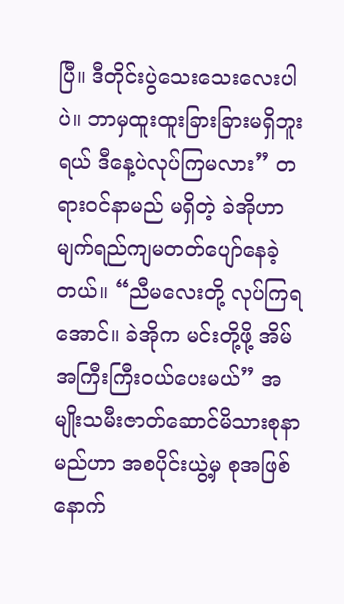ပြီ။ ဒီတိုင်းပွဲသေးသေးလေးပါပဲ။ ဘာမှထူးထူးခြားခြားမရှိဘူးရယ် ဒီနေ့ပဲလုပ်ကြမလား” တရား၀င်နာမည် မရှိတဲ့ ခဲအိုဟာ မျက်ရည်ကျမတတ်ပျော်နေခဲ့တယ်။ “ညီမလေးတို့ လုပ်ကြရအောင်။ ခဲအိုက မင်းတို့ဖို့ အိမ်အကြီးကြီး၀ယ်ပေးမယ်” အမျိုးသမီးဇာတ်ဆောင်မိသားစုနာမည်ဟာ အစပိုင်းယွဲ့မှ စုအဖြစ်နောက်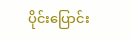ပိုင်းပြောင်း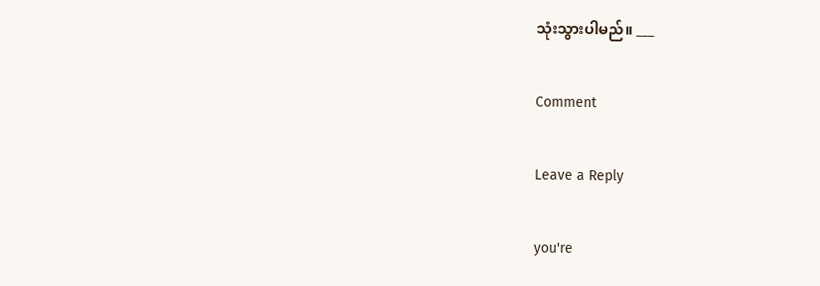သုံးသွားပါမည်။ ___

Comment

Leave a Reply

you're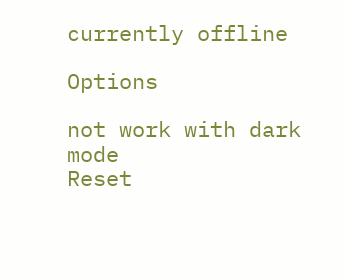currently offline

Options

not work with dark mode
Reset